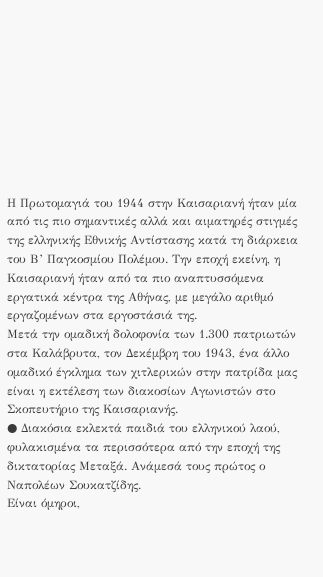Η Πρωτομαγιά του 1944 στην Καισαριανή ήταν μία από τις πιο σημαντικές αλλά και αιματηρές στιγμές της ελληνικής Εθνικής Αντίστασης κατά τη διάρκεια του Β’ Παγκοσμίου Πολέμου. Την εποχή εκείνη, η Καισαριανή ήταν από τα πιο αναπτυσσόμενα εργατικά κέντρα της Αθήνας, με μεγάλο αριθμό εργαζομένων στα εργοστάσιά της.
Μετά την ομαδική δολοφονία των 1.300 πατριωτών στα Καλάβρυτα, τον Δεκέμβρη του 1943, ένα άλλο ομαδικό έγκλημα των χιτλερικών στην πατρίδα μας είναι η εκτέλεση των διακοσίων Αγωνιστών στο Σκοπευτήριο της Καισαριανής.
● Διακόσια εκλεκτά παιδιά του ελληνικού λαού, φυλακισμένα τα περισσότερα από την εποχή της δικτατορίας Μεταξά. Ανάμεσά τους πρώτος ο Ναπολέων Σουκατζίδης.
Είναι όμηροι,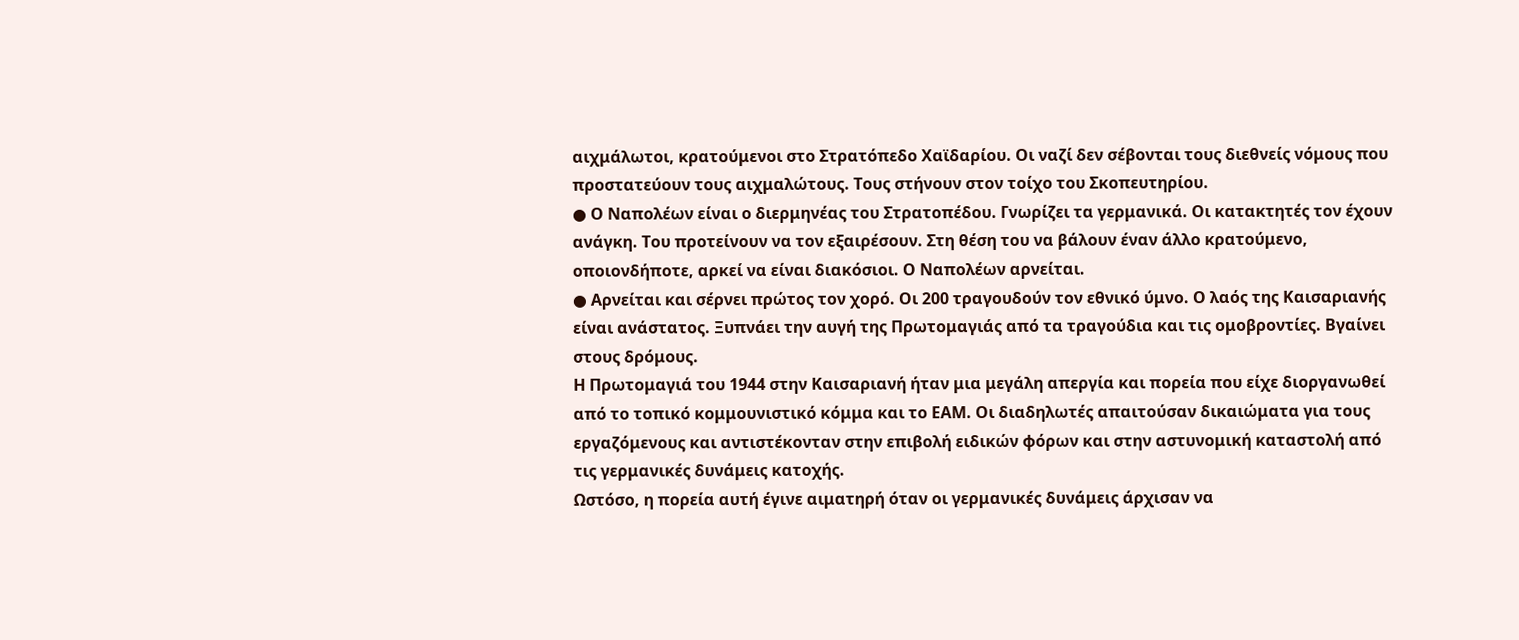αιχμάλωτοι, κρατούμενοι στο Στρατόπεδο Χαϊδαρίου. Οι ναζί δεν σέβονται τους διεθνείς νόμους που προστατεύουν τους αιχμαλώτους. Τους στήνουν στον τοίχο του Σκοπευτηρίου.
● Ο Ναπολέων είναι ο διερμηνέας του Στρατοπέδου. Γνωρίζει τα γερμανικά. Οι κατακτητές τον έχουν ανάγκη. Του προτείνουν να τον εξαιρέσουν. Στη θέση του να βάλουν έναν άλλο κρατούμενο, οποιονδήποτε, αρκεί να είναι διακόσιοι. Ο Ναπολέων αρνείται.
● Αρνείται και σέρνει πρώτος τον χορό. Οι 200 τραγουδούν τον εθνικό ύμνο. Ο λαός της Καισαριανής είναι ανάστατος. Ξυπνάει την αυγή της Πρωτομαγιάς από τα τραγούδια και τις ομοβροντίες. Βγαίνει στους δρόμους.
Η Πρωτομαγιά του 1944 στην Καισαριανή ήταν μια μεγάλη απεργία και πορεία που είχε διοργανωθεί από το τοπικό κομμουνιστικό κόμμα και το ΕΑΜ. Οι διαδηλωτές απαιτούσαν δικαιώματα για τους εργαζόμενους και αντιστέκονταν στην επιβολή ειδικών φόρων και στην αστυνομική καταστολή από τις γερμανικές δυνάμεις κατοχής.
Ωστόσο, η πορεία αυτή έγινε αιματηρή όταν οι γερμανικές δυνάμεις άρχισαν να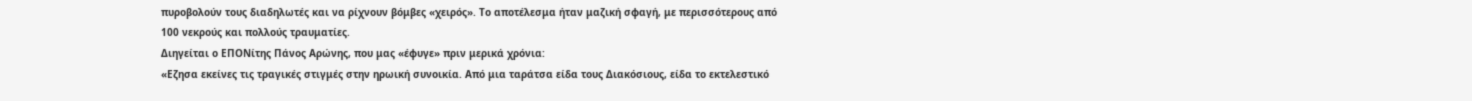πυροβολούν τους διαδηλωτές και να ρίχνουν βόμβες «χειρός». Το αποτέλεσμα ήταν μαζική σφαγή, με περισσότερους από 100 νεκρούς και πολλούς τραυματίες.
Διηγείται ο ΕΠΟΝίτης Πάνος Αρώνης, που μας «έφυγε» πριν μερικά χρόνια:
«Εζησα εκείνες τις τραγικές στιγμές στην ηρωική συνοικία. Από μια ταράτσα είδα τους Διακόσιους, είδα το εκτελεστικό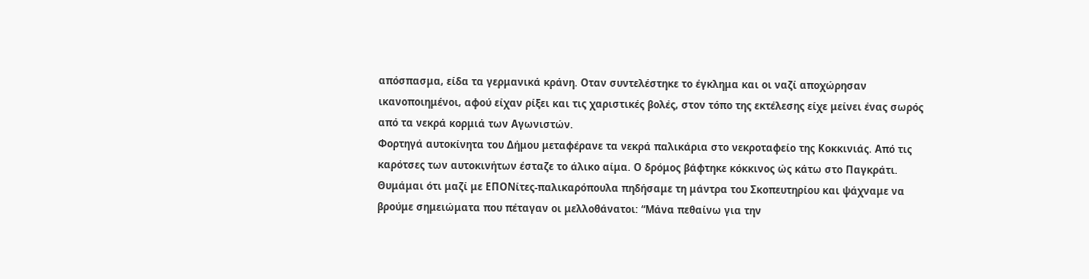απόσπασμα, είδα τα γερμανικά κράνη. Οταν συντελέστηκε το έγκλημα και οι ναζί αποχώρησαν ικανοποιημένοι, αφού είχαν ρίξει και τις χαριστικές βολές, στον τόπο της εκτέλεσης είχε μείνει ένας σωρός από τα νεκρά κορμιά των Αγωνιστών.
Φορτηγά αυτοκίνητα του Δήμου μεταφέρανε τα νεκρά παλικάρια στο νεκροταφείο της Κοκκινιάς. Από τις καρότσες των αυτοκινήτων έσταζε το άλικο αίμα. Ο δρόμος βάφτηκε κόκκινος ώς κάτω στο Παγκράτι.
Θυμάμαι ότι μαζί με ΕΠΟΝίτες-παλικαρόπουλα πηδήσαμε τη μάντρα του Σκοπευτηρίου και ψάχναμε να βρούμε σημειώματα που πέταγαν οι μελλοθάνατοι: “Μάνα πεθαίνω για την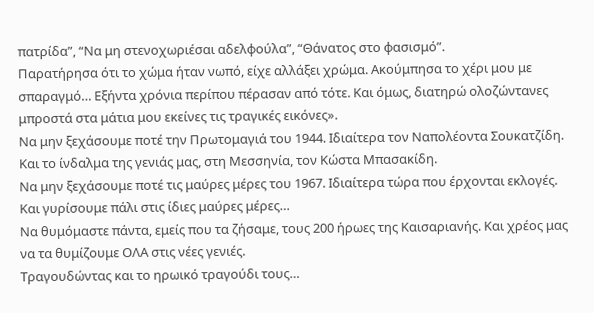πατρίδα”, “Να μη στενοχωριέσαι αδελφούλα”, “Θάνατος στο φασισμό”.
Παρατήρησα ότι το χώμα ήταν νωπό, είχε αλλάξει χρώμα. Ακούμπησα το χέρι μου με σπαραγμό… Εξήντα χρόνια περίπου πέρασαν από τότε. Και όμως, διατηρώ ολοζώντανες μπροστά στα μάτια μου εκείνες τις τραγικές εικόνες».
Να μην ξεχάσουμε ποτέ την Πρωτομαγιά του 1944. Ιδιαίτερα τον Ναπολέοντα Σουκατζίδη.
Και το ίνδαλμα της γενιάς μας, στη Μεσσηνία, τον Κώστα Μπασακίδη.
Να μην ξεχάσουμε ποτέ τις μαύρες μέρες του 1967. Ιδιαίτερα τώρα που έρχονται εκλογές.
Και γυρίσουμε πάλι στις ίδιες μαύρες μέρες…
Να θυμόμαστε πάντα, εμείς που τα ζήσαμε, τους 200 ήρωες της Καισαριανής. Kαι χρέος μας να τα θυμίζουμε ΟΛΑ στις νέες γενιές.
Τραγουδώντας και το ηρωικό τραγούδι τους…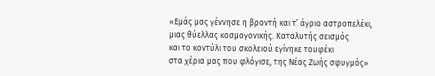«Εμάς μας γέννησε η βροντή και τ’ άγριο αστροπελέκι,
μιας θύελλας κοσμογονικής. Καταλυτής σεισμός
και το κοντύλι του σκολειού εγίνηκε τουφέκι
στα χέρια μας που φλόγισε, της Νέας Ζωής σφυγμός»